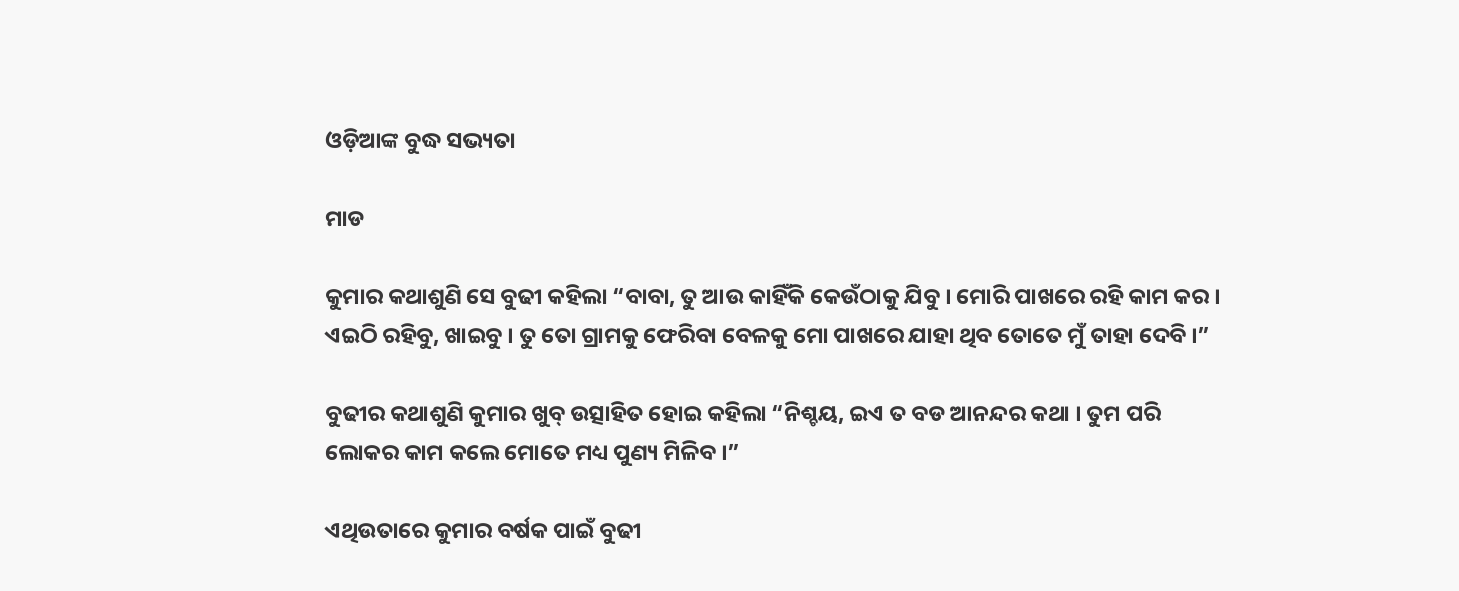ଓଡ଼ିଆଙ୍କ ବୁଦ୍ଧ ସଭ୍ୟତା

ମାଡ

କୁମାର କଥାଶୁଣି ସେ ବୁଢୀ କହିଲା “ବାବା, ତୁ ଆଉ କାହିଁକି କେଉଁଠାକୁ ଯିବୁ । ମୋରି ପାଖରେ ରହି କାମ କର । ଏଇଠି ରହିବୁ, ଖାଇବୁ । ତୁ ତୋ ଗ୍ରାମକୁ ଫେରିବା ବେଳକୁ ମୋ ପାଖରେ ଯାହା ଥିବ ତୋତେ ମୁଁ ତାହା ଦେବି ।”

ବୁଢୀର କଥାଶୁଣି କୁମାର ଖୁବ୍ ଉତ୍ସାହିତ ହୋଇ କହିଲା “ନିଶ୍ଚୟ, ଇଏ ତ ବଡ ଆନନ୍ଦର କଥା । ତୁମ ପରି ଲୋକର କାମ କଲେ ମୋତେ ମଧ୍ୟ ପୁଣ୍ୟ ମିଳିବ ।”

ଏଥିଉତାରେ କୁମାର ବର୍ଷକ ପାଇଁ ବୁଢୀ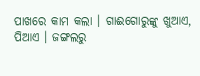ପାଖରେ କାମ କଲା । ଗାଈଗୋରୁଙ୍କୁ ଖୁଆଏ, ପିଆଏ । ଜଙ୍ଗଲରୁ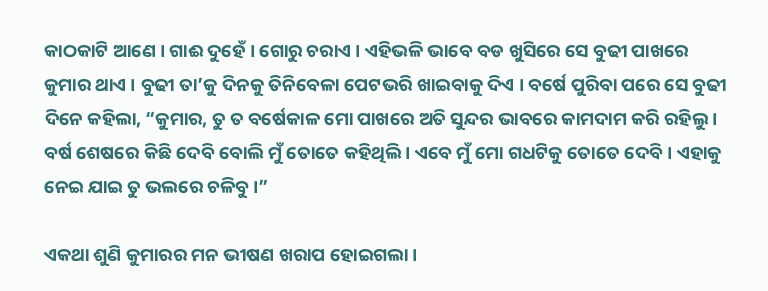କାଠକାଟି ଆଣେ । ଗାଈ ଦୁହେଁ । ଗୋରୁ ଚରାଏ । ଏହିଭଳି ଭାବେ ବଡ ଖୁସିରେ ସେ ବୁଢୀ ପାଖରେ କୁମାର ଥାଏ । ବୁଢୀ ତା’କୁ ଦିନକୁ ତିନିବେଳା ପେଟଭରି ଖାଇବାକୁ ଦିଏ । ବର୍ଷେ ପୁରିବା ପରେ ସେ ବୁଢୀ ଦିନେ କହିଲା, “କୁମାର, ତୁ ତ ବର୍ଷେକାଳ ମୋ ପାଖରେ ଅତି ସୁନ୍ଦର ଭାବରେ କାମଦାମ କରି ରହିଲୁ । ବର୍ଷ ଶେଷରେ କିଛି ଦେବି ବୋଲି ମୁଁ ତୋତେ କହିଥିଲି । ଏବେ ମୁଁ ମୋ ଗଧଟିକୁ ତୋତେ ଦେବି । ଏହାକୁ ନେଇ ଯାଇ ତୁ ଭଲରେ ଚଳିବୁ ।”

ଏକଥା ଶୁଣି କୁମାରର ମନ ଭୀଷଣ ଖରାପ ହୋଇଗଲା ।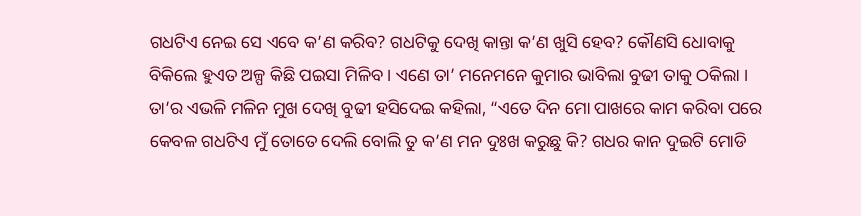ଗଧଟିଏ ନେଇ ସେ ଏବେ କ’ଣ କରିବ? ଗଧଟିକୁ ଦେଖି କାନ୍ତା କ’ଣ ଖୁସି ହେବ? କୌଣସି ଧୋବାକୁ ବିକିଲେ ହୁଏତ ଅଳ୍ପ କିଛି ପଇସା ମିଳିବ । ଏଣେ ତା’ ମନେମନେ କୁମାର ଭାବିଲା ବୁଢୀ ତାକୁ ଠକିଲା । ତା’ର ଏଭଳି ମଳିନ ମୁଖ ଦେଖି ବୁଢୀ ହସିଦେଇ କହିଲା, “ଏତେ ଦିନ ମୋ ପାଖରେ କାମ କରିବା ପରେ କେବଳ ଗଧଟିଏ ମୁଁ ତୋତେ ଦେଲି ବୋଲି ତୁ କ’ଣ ମନ ଦୁଃଖ କରୁଛୁ କି? ଗଧର କାନ ଦୁଇଟି ମୋଡି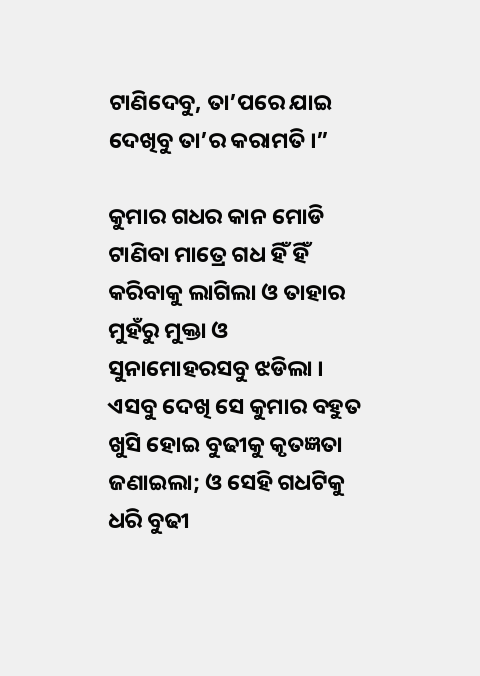ଟାଣିଦେବୁ, ତା’ପରେ ଯାଇ ଦେଖିବୁ ତା’ର କରାମତି ।”

କୁମାର ଗଧର କାନ ମୋଡି ଟାଣିବା ମାତ୍ରେ ଗଧ ହିଁ ହିଁ କରିବାକୁ ଲାଗିଲା ଓ ତାହାର ମୁହଁରୁ ମୁକ୍ତା ଓ ସୁନାମୋହରସବୁ ଝଡିଲା । ଏସବୁ ଦେଖି ସେ କୁମାର ବହୁତ ଖୁସି ହୋଇ ବୁଢୀକୁ କୃତଜ୍ଞତା ଜଣାଇଲା; ଓ ସେହି ଗଧଟିକୁ ଧରି ବୁଢୀ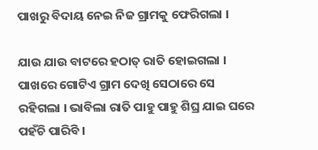ପାଖରୁ ବିଦାୟ ନେଇ ନିଜ ଗ୍ରାମକୁ ଫେରିଗଲା ।

ଯାଉ ଯାଉ ବାଟରେ ହଠାତ୍ ରାତି ହୋଇଗଲା । ପାଖରେ ଗୋଟିଏ ଗ୍ରାମ ଦେଖି ସେଠାରେ ସେ ରହିଗଲା । ଭାବିଲା ରାତି ପାହୁ ପାହୁ ଶିଘ୍ର ଯାଇ ଘରେ ପହଁଚି ପାରିବି ।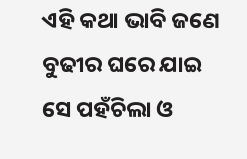ଏହି କଥା ଭାବି ଜଣେ ବୁଢୀର ଘରେ ଯାଇ ସେ ପହଁଚିଲା ଓ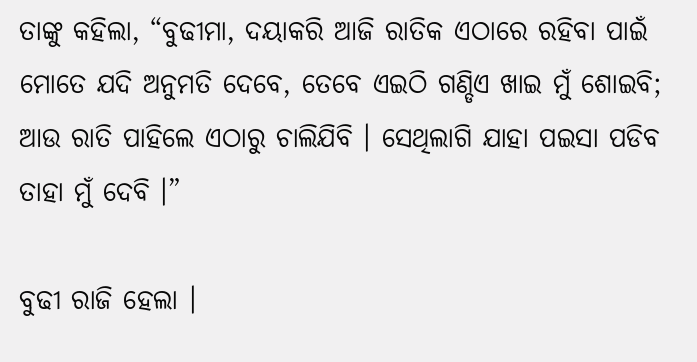ତାଙ୍କୁ କହିଲା, “ବୁଢୀମା, ଦୟାକରି ଆଜି ରାତିକ ଏଠାରେ ରହିବା ପାଇଁ ମୋତେ ଯଦି ଅନୁମତି ଦେବେ, ତେବେ ଏଇଠି ଗଣ୍ଡିଏ ଖାଇ ମୁଁ ଶୋଇବି; ଆଉ ରାତି ପାହିଲେ ଏଠାରୁ ଚାଲିଯିବି । ସେଥିଲାଗି ଯାହା ପଇସା ପଡିବ ତାହା ମୁଁ ଦେବି ।”

ବୁଢୀ ରାଜି ହେଲା ।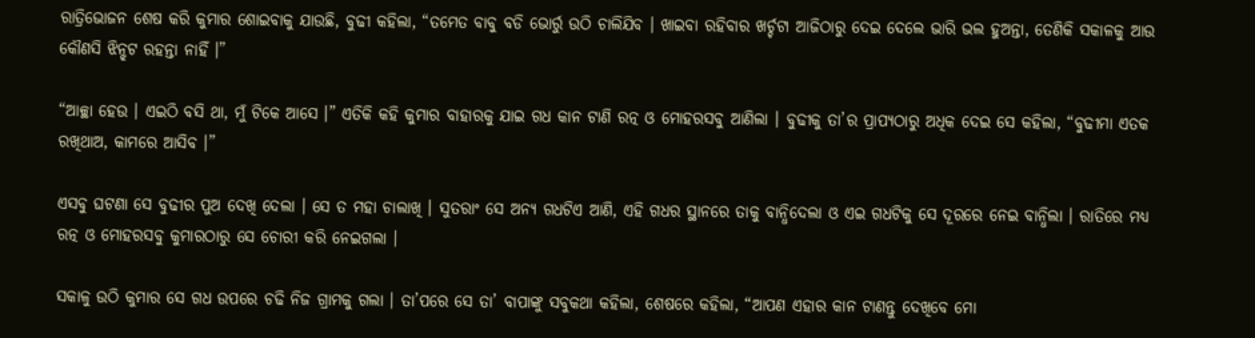ରାତ୍ରିଭୋଜନ ଶେଷ କରି କୁମାର ଶୋଇବାକୁ ଯାଉଛି, ବୁଢୀ କହିଲା, “ତମେତ ବାବୁ ବଡି ଭୋର୍ରୁ ଉଠି ଚାଲିଯିବ । ଖାଇବା ରହିବାର ଖର୍ଚ୍ଚଟା ଆଜିଠାରୁ ଦେଇ ଦେଲେ ଭାରି ଭଲ ହୁଅନ୍ତା, ତେଣିକି ସକାଳକୁ ଆଉ କୌଣସି ଝିନ୍ଝଟ ରହନ୍ତା ନାହିଁ ।”

“ଆଚ୍ଛା ହେଉ । ଏଇଠି ବସି ଥା, ମୁଁ ଟିକେ ଆସେ ।” ଏତିକି କହି କୁମାର ବାହାରକୁ ଯାଇ ଗଧ କାନ ଟାଣି ରତ୍ନ ଓ ମୋହରସବୁ ଆଣିଲା । ବୁଢୀକୁ ତା’ର ପ୍ରାପ୍ୟଠାରୁ ଅଧିକ ଦେଇ ସେ କହିଲା, “ବୁଢୀମା ଏତକ ରଖିଥାଅ, କାମରେ ଆସିବ ।”

ଏସବୁ ଘଟଣା ସେ ବୁଢୀର ପୁଅ ଦେଖି ଦେଲା । ସେ ତ ମହା ଚାଲାଖି । ସୁତରାଂ ସେ ଅନ୍ୟ ଗଧଟିଏ ଆଣି, ଏହି ଗଧର ସ୍ଥାନରେ ତାକୁ ବାନ୍ଧିଦେଲା ଓ ଏଇ ଗଧଟିକୁ ସେ ଦୂରରେ ନେଇ ବାନ୍ଧିଲା । ରାତିରେ ମଧ୍ୟ ରତ୍ନ ଓ ମୋହରସବୁ କୁମାରଠାରୁ ସେ ଚୋରୀ କରି ନେଇଗଲା ।

ସକାଳୁ ଉଠି କୁମାର ସେ ଗଧ ଉପରେ ଚଢି ନିଜ ଗ୍ରାମକୁ ଗଲା । ତା’ପରେ ସେ ତା’ ବାପାଙ୍କୁ ସବୁକଥା କହିଲା, ଶେଷରେ କହିଲା, “ଆପଣ ଏହାର କାନ ଟାଣନ୍ତୁ ଦେଖିବେ ମୋ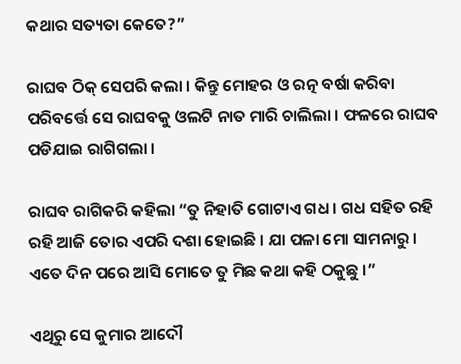କଥାର ସତ୍ୟତା କେତେ?”

ରାଘବ ଠିକ୍ ସେପରି କଲା । କିନ୍ତୁ ମୋହର ଓ ରତ୍ନ ବର୍ଷା କରିବା ପରିବର୍ତ୍ତେ ସେ ରାଘବକୁ ଓଲଟି ନାତ ମାରି ଚାଲିଲା । ଫଳରେ ରାଘବ ପଡିଯାଇ ରାଗିଗଲା ।

ରାଘବ ରାଗିକରି କହିଲା “ତୁ ନିହାତି ଗୋଟାଏ ଗଧ । ଗଧ ସହିତ ରହି ରହି ଆଜି ତୋର ଏପରି ଦଶା ହୋଇଛି । ଯା ପଳା ମୋ ସାମନାରୁ । ଏତେ ଦିନ ପରେ ଆସି ମୋତେ ତୁ ମିଛ କଥା କହି ଠକୁଛୁ ।”

ଏଥିରୁ ସେ କୁମାର ଆଦୌ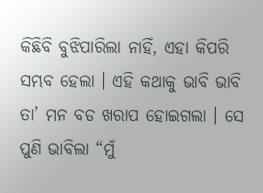କିଛିବି ବୁଝିପାରିଲା ନାହିଁ, ଏହା କିପରି ସମ୍ଭବ ହେଲା । ଏହି କଥାକୁ ଭାବି ଭାବି ତା’ ମନ ବଡ ଖରାପ ହୋଇଗଲା । ସେ ପୁଣି ଭାବିଲା “ମୁଁ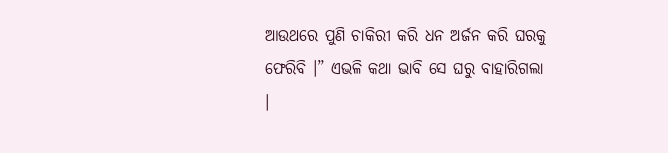ଆଉଥରେ ପୁଣି ଚାକିରୀ କରି ଧନ ଅର୍ଜନ କରି ଘରକୁ ଫେରିବି ।” ଏଭଳି କଥା ଭାବି ସେ ଘରୁ ବାହାରିଗଲା ।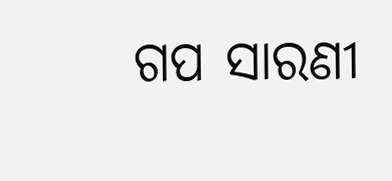ଗପ ସାରଣୀ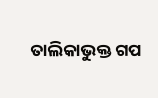ତାଲିକାଭୁକ୍ତ ଗପ